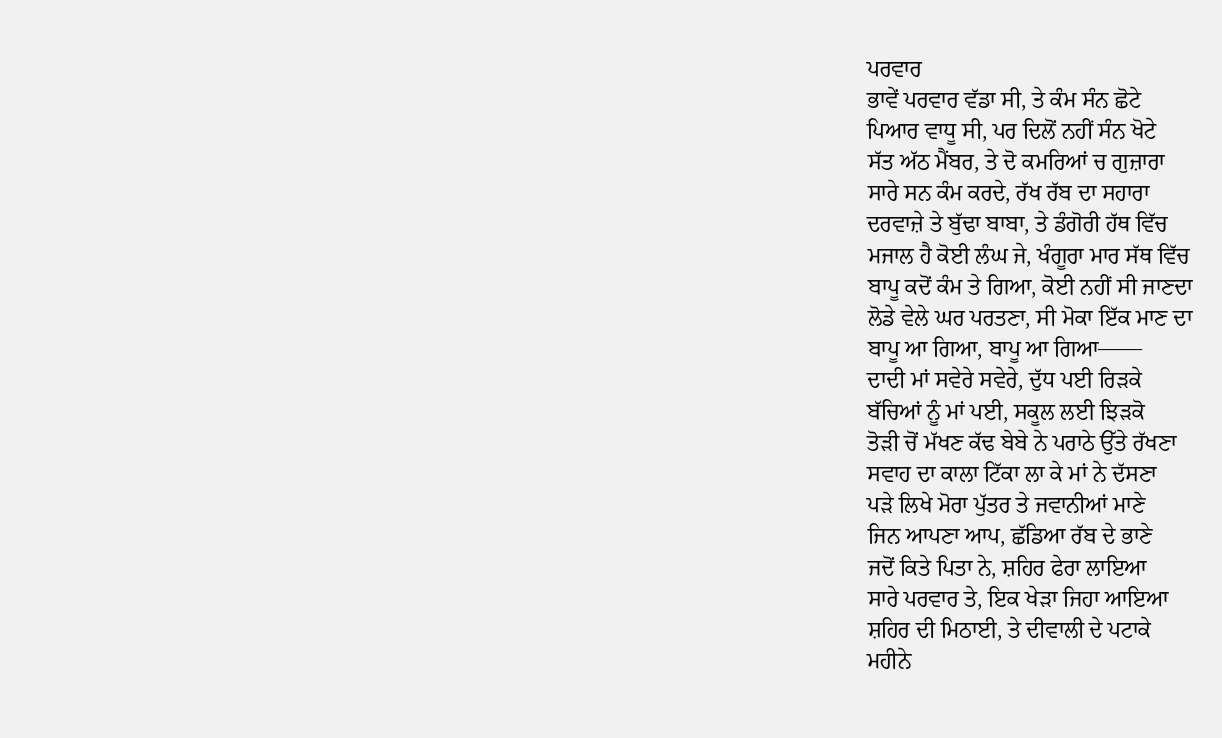ਪਰਵਾਰ
ਭਾਵੇਂ ਪਰਵਾਰ ਵੱਡਾ ਸੀ, ਤੇ ਕੰਮ ਸੰਨ ਛੋਟੇ
ਪਿਆਰ ਵਾਧੂ ਸੀ, ਪਰ ਦਿਲੋਂ ਨਹੀਂ ਸੰਨ ਖੋਟੇ
ਸੱਤ ਅੱਠ ਮੈਂਬਰ, ਤੇ ਦੋ ਕਮਰਿਆਂ ਚ ਗੁਜ਼ਾਰਾ
ਸਾਰੇ ਸਨ ਕੰਮ ਕਰਦੇ, ਰੱਖ ਰੱਬ ਦਾ ਸਹਾਰਾ
ਦਰਵਾਜ਼ੇ ਤੇ ਬੁੱਢਾ ਬਾਬਾ, ਤੇ ਡੰਗੋਰੀ ਹੱਥ ਵਿੱਚ
ਮਜਾਲ ਹੈ ਕੋਈ ਲੰਘ ਜੇ, ਖੰਗੂਰਾ ਮਾਰ ਸੱਥ ਵਿੱਚ
ਬਾਪੂ ਕਦੋਂ ਕੰਮ ਤੇ ਗਿਆ, ਕੋਈ ਨਹੀਂ ਸੀ ਜਾਣਦਾ
ਲੋਡੇ ਵੇਲੇ ਘਰ ਪਰਤਣਾ, ਸੀ ਮੋਕਾ ਇੱਕ ਮਾਣ ਦਾ
ਬਾਪੂ ਆ ਗਿਆ, ਬਾਪੂ ਆ ਗਿਆ——
ਦਾਦੀ ਮਾਂ ਸਵੇਰੇ ਸਵੇਰੇ, ਦੁੱਧ ਪਈ ਰਿੜਕੇ
ਬੱਚਿਆਂ ਨੂੰ ਮਾਂ ਪਈ, ਸਕੂਲ ਲਈ ਝਿੜਕੋ
ਤੋੜੀ ਚੋਂ ਮੱਖਣ ਕੱਢ ਬੇਬੇ ਨੇ ਪਰਾਠੇ ਉੱਤੇ ਰੱਖਣਾ
ਸਵਾਹ ਦਾ ਕਾਲਾ ਟਿੱਕਾ ਲਾ ਕੇ ਮਾਂ ਨੇ ਦੱਸਣਾ
ਪੜੇ ਲਿਖੇ ਮੋਰਾ ਪੁੱਤਰ ਤੇ ਜਵਾਨੀਆਂ ਮਾਣੇ
ਜਿਨ ਆਪਣਾ ਆਪ, ਛੱਡਿਆ ਰੱਬ ਦੇ ਭਾਣੇ
ਜਦੋਂ ਕਿਤੇ ਪਿਤਾ ਨੇ, ਸ਼ਹਿਰ ਫੇਰਾ ਲਾਇਆ
ਸਾਰੇ ਪਰਵਾਰ ਤੇ, ਇਕ ਖੇੜਾ ਜਿਹਾ ਆਇਆ
ਸ਼ਹਿਰ ਦੀ ਮਿਠਾਈ, ਤੇ ਦੀਵਾਲੀ ਦੇ ਪਟਾਕੇ
ਮਹੀਨੇ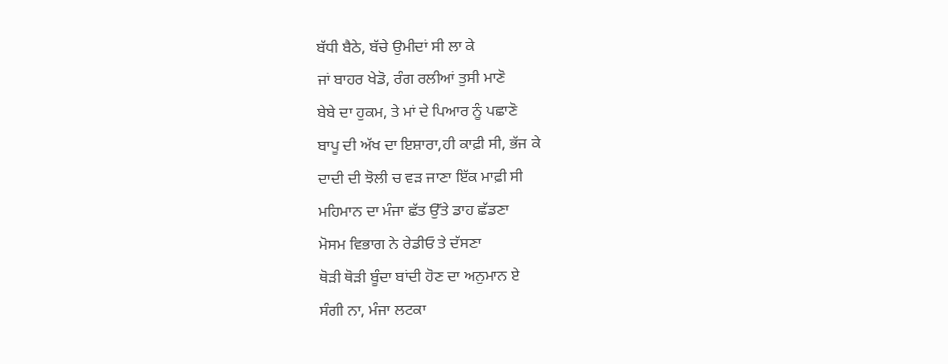ਬੱਧੀ ਬੈਠੇ, ਬੱਚੇ ਉਮੀਦਾਂ ਸੀ ਲਾ ਕੇ
ਜਾਂ ਬਾਹਰ ਖੇਡੋ, ਰੰਗ ਰਲੀਆਂ ਤੁਸੀ ਮਾਣੋ
ਬੇਬੇ ਦਾ ਹੁਕਮ, ਤੇ ਮਾਂ ਦੇ ਪਿਆਰ ਨੂੰ ਪਛਾਣੋ
ਬਾਪੂ ਦੀ ਅੱਖ ਦਾ ਇਸ਼ਾਰਾ,ਹੀ ਕਾਫ਼ੀ ਸੀ, ਭੱਜ ਕੇ
ਦਾਦੀ ਦੀ ਝੋਲੀ ਚ ਵੜ ਜਾਣਾ ਇੱਕ ਮਾਫ਼ੀ ਸੀ
ਮਹਿਮਾਨ ਦਾ ਮੰਜਾ ਛੱਤ ਉੱਤੇ ਡਾਹ ਛੱਡਣਾ
ਮੋਸਮ ਵਿਭਾਗ ਨੇ ਰੇਡੀਓ ਤੇ ਦੱਸਣਾ
ਥੋੜੀ ਥੋੜੀ ਬੂੰਦਾ ਬਾਂਦੀ ਹੋਣ ਦਾ ਅਨੁਮਾਨ ਏ
ਸੰਗੀ ਨਾ, ਮੰਜਾ ਲਟਕਾ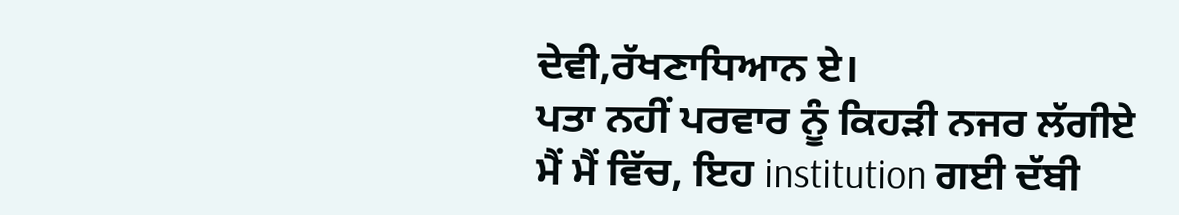ਦੇਵੀ,ਰੱਖਣਾਧਿਆਨ ਏ।
ਪਤਾ ਨਹੀਂ ਪਰਵਾਰ ਨੂੰ ਕਿਹੜੀ ਨਜਰ ਲੱਗੀਏ
ਮੈਂ ਮੈਂ ਵਿੱਚ, ਇਹ institution ਗਈ ਦੱਬੀ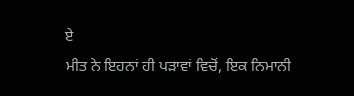ਏ
ਮੀਤ ਨੇ ਇਹਨਾਂ ਹੀ ਪੜਾਵਾਂ ਵਿਚੋਂ, ਇਕ ਨਿਮਾਨੀ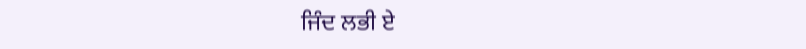ਜਿੰਦ ਲਭੀ ਏ